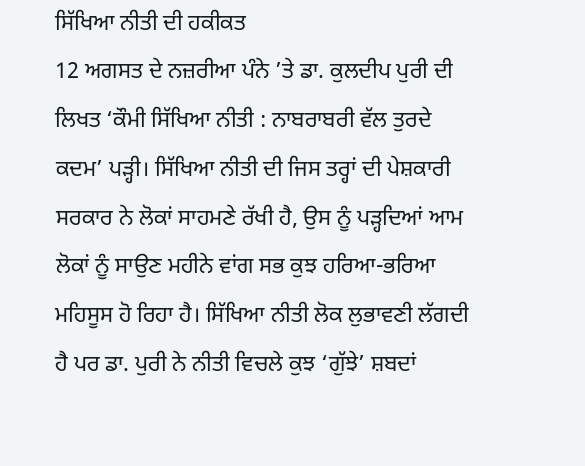ਸਿੱਖਿਆ ਨੀਤੀ ਦੀ ਹਕੀਕਤ
12 ਅਗਸਤ ਦੇ ਨਜ਼ਰੀਆ ਪੰਨੇ ’ਤੇ ਡਾ. ਕੁਲਦੀਪ ਪੁਰੀ ਦੀ ਲਿਖਤ ‘ਕੌਮੀ ਸਿੱਖਿਆ ਨੀਤੀ : ਨਾਬਰਾਬਰੀ ਵੱਲ ਤੁਰਦੇ ਕਦਮ’ ਪੜ੍ਹੀ। ਸਿੱਖਿਆ ਨੀਤੀ ਦੀ ਜਿਸ ਤਰ੍ਹਾਂ ਦੀ ਪੇਸ਼ਕਾਰੀ ਸਰਕਾਰ ਨੇ ਲੋਕਾਂ ਸਾਹਮਣੇ ਰੱਖੀ ਹੈ, ਉਸ ਨੂੰ ਪੜ੍ਹਦਿਆਂ ਆਮ ਲੋਕਾਂ ਨੂੰ ਸਾਉਣ ਮਹੀਨੇ ਵਾਂਗ ਸਭ ਕੁਝ ਹਰਿਆ-ਭਰਿਆ ਮਹਿਸੂਸ ਹੋ ਰਿਹਾ ਹੈ। ਸਿੱਖਿਆ ਨੀਤੀ ਲੋਕ ਲੁਭਾਵਣੀ ਲੱਗਦੀ ਹੈ ਪਰ ਡਾ. ਪੁਰੀ ਨੇ ਨੀਤੀ ਵਿਚਲੇ ਕੁਝ ‘ਗੁੱਝੇ’ ਸ਼ਬਦਾਂ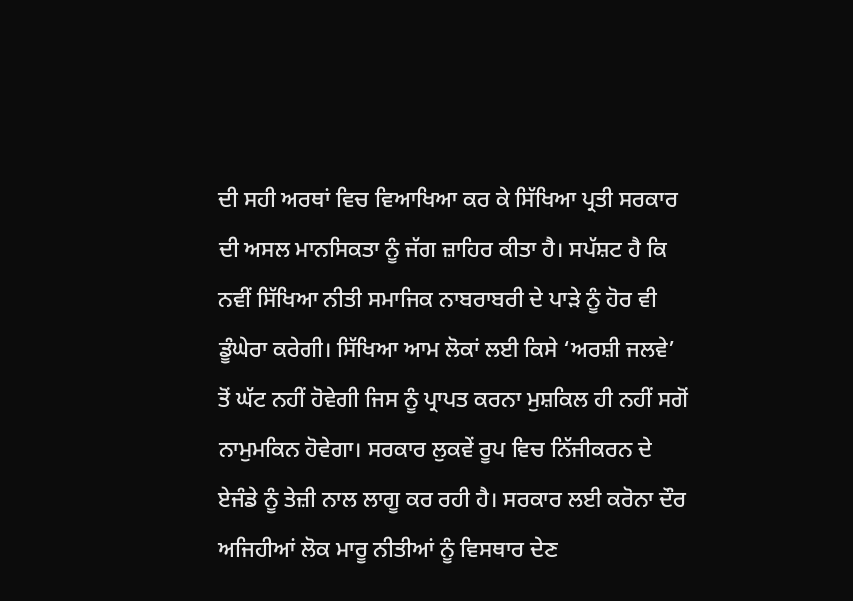ਦੀ ਸਹੀ ਅਰਥਾਂ ਵਿਚ ਵਿਆਖਿਆ ਕਰ ਕੇ ਸਿੱਖਿਆ ਪ੍ਰਤੀ ਸਰਕਾਰ ਦੀ ਅਸਲ ਮਾਨਸਿਕਤਾ ਨੂੰ ਜੱਗ ਜ਼ਾਹਿਰ ਕੀਤਾ ਹੈ। ਸਪੱਸ਼ਟ ਹੈ ਕਿ ਨਵੀਂ ਸਿੱਖਿਆ ਨੀਤੀ ਸਮਾਜਿਕ ਨਾਬਰਾਬਰੀ ਦੇ ਪਾੜੇ ਨੂੰ ਹੋਰ ਵੀ ਡੂੰਘੇਰਾ ਕਰੇਗੀ। ਸਿੱਖਿਆ ਆਮ ਲੋਕਾਂ ਲਈ ਕਿਸੇ ‘ਅਰਸ਼ੀ ਜਲਵੇ’ ਤੋਂ ਘੱਟ ਨਹੀਂ ਹੋਵੇਗੀ ਜਿਸ ਨੂੰ ਪ੍ਰਾਪਤ ਕਰਨਾ ਮੁਸ਼ਕਿਲ ਹੀ ਨਹੀਂ ਸਗੋਂ ਨਾਮੁਮਕਿਨ ਹੋਵੇਗਾ। ਸਰਕਾਰ ਲੁਕਵੇਂ ਰੂਪ ਵਿਚ ਨਿੱਜੀਕਰਨ ਦੇ ਏਜੰਡੇ ਨੂੰ ਤੇਜ਼ੀ ਨਾਲ ਲਾਗੂ ਕਰ ਰਹੀ ਹੈ। ਸਰਕਾਰ ਲਈ ਕਰੋਨਾ ਦੌਰ ਅਜਿਹੀਆਂ ਲੋਕ ਮਾਰੂ ਨੀਤੀਆਂ ਨੂੰ ਵਿਸਥਾਰ ਦੇਣ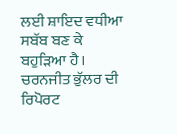ਲਈ ਸ਼ਾਇਦ ਵਧੀਆ ਸਬੱਬ ਬਣ ਕੇ ਬਹੁੜਿਆ ਹੈ। ਚਰਨਜੀਤ ਭੁੱਲਰ ਦੀ ਰਿਪੋਰਟ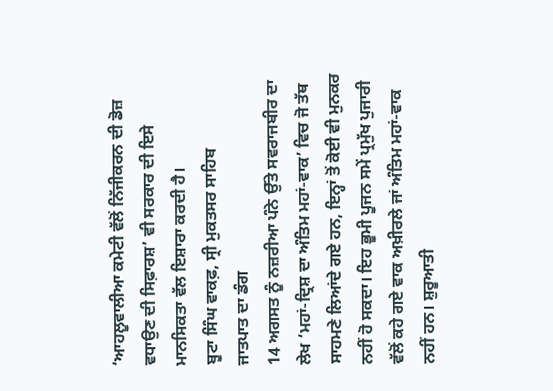‘ਆਹਲੂਵਾਲੀਆ ਕਮੇਟੀ ਵੱਲੋਂ ਨਿੱਜੀਕਰਨ ਦੀ ਡੋਜ਼ ਵਧਾਉਣ ਦੀ ਸਿਫ਼ਾਰਸ਼’ ਵੀ ਸਰਕਾਰ ਦੀ ਇਸੇ ਮਾਨਸਿਕਤਾ ਵੱਲ ਇਸ਼ਾਰਾ ਕਰਦੀ ਹੈ।
ਬੂਟਾ ਸਿੰਘ ਵਾਕਫ਼, ਸ੍ਰੀ ਮੁਕਤਸਰ ਸਾਹਿਬ
ਜਾਤਪਾਤ ਦਾ ਡੰਗ
14 ਅਗਸਤ ਨੂੰ ਨਜ਼ਰੀਆ ਪੰਨੇ ਉੱਤੇ ਸਵਰਾਜਬੀਰ ਦਾ ਲੇਖ ‘ਮਹਾਂ-ਦ੍ਰਿਸ਼ ਦਾ ਅੰਤਿਮ ਮਹਾਂ-ਵਾਕ’ ਵਿਚ ਜੋ ਤੱਥ ਸਾਹਮਣੇ ਲਿਆਂਦੇ ਗਏ ਹਨ, ਇਨ੍ਹਾਂ ਤੋਂ ਕੋਈ ਵੀ ਮੁਨਕਰ ਨਹੀਂ ਹੋ ਸਕਦਾ। ਇਹ ਭੂਮੀ ਪੂਜਨ ਸਮੇਂ ਪ੍ਰਮੁੱਖ ਪੁਜਾਰੀ ਵੱਲੋਂ ਕਹੇ ਗਏ ਵਾਕ ਅਖ਼ੀਰਲੇ ਜਾਂ ਅੰਤਿਮ ਮਹਾਂ-ਵਾਕ ਨਹੀਂ ਹਨ। ਸ਼ੁਰੂਆਤੀ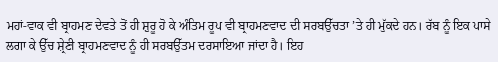ਮਹਾਂ-ਵਾਕ ਵੀ ਬ੍ਰਾਹਮਣ ਦੇਵਤੇ ਤੋਂ ਹੀ ਸ਼ੁਰੂ ਹੋ ਕੇ ਅੰਤਿਮ ਰੂਪ ਵੀ ਬ੍ਰਾਹਮਣਵਾਦ ਦੀ ਸਰਬਉੱਚਤਾ ’ਤੇ ਹੀ ਮੁੱਕਦੇ ਹਨ। ਰੱਬ ਨੂੰ ਇਕ ਪਾਸੇ ਲਗਾ ਕੇ ਉੱਚ ਸ਼੍ਰੇਣੀ ਬ੍ਰਾਹਮਣਵਾਦ ਨੂੰ ਹੀ ਸਰਬਉੱਤਮ ਦਰਸਾਇਆ ਜਾਂਦਾ ਹੈ। ਇਹ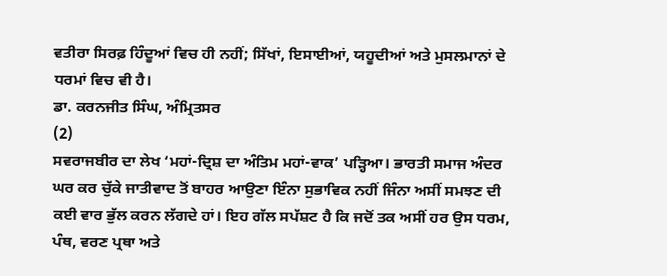ਵਤੀਰਾ ਸਿਰਫ਼ ਹਿੰਦੂਆਂ ਵਿਚ ਹੀ ਨਹੀਂ; ਸਿੱਖਾਂ, ਇਸਾਈਆਂ, ਯਹੂਦੀਆਂ ਅਤੇ ਮੁਸਲਮਾਨਾਂ ਦੇ ਧਰਮਾਂ ਵਿਚ ਵੀ ਹੈ।
ਡਾ. ਕਰਨਜੀਤ ਸਿੰਘ, ਅੰਮ੍ਰਿਤਸਰ
(2)
ਸਵਰਾਜਬੀਰ ਦਾ ਲੇਖ ‘ਮਹਾਂ-ਦ੍ਰਿਸ਼ ਦਾ ਅੰਤਿਮ ਮਹਾਂ-ਵਾਕ’ ਪੜ੍ਹਿਆ। ਭਾਰਤੀ ਸਮਾਜ ਅੰਦਰ ਘਰ ਕਰ ਚੁੱਕੇ ਜਾਤੀਵਾਦ ਤੋਂ ਬਾਹਰ ਆਉਣਾ ਇੰਨਾ ਸੁਭਾਵਿਕ ਨਹੀਂ ਜਿੰਨਾ ਅਸੀਂ ਸਮਝਣ ਦੀ ਕਈ ਵਾਰ ਭੁੱਲ ਕਰਨ ਲੱਗਦੇ ਹਾਂ। ਇਹ ਗੱਲ ਸਪੱਸ਼ਟ ਹੈ ਕਿ ਜਦੋਂ ਤਕ ਅਸੀਂ ਹਰ ਉਸ ਧਰਮ, ਪੰਥ, ਵਰਣ ਪ੍ਰਥਾ ਅਤੇ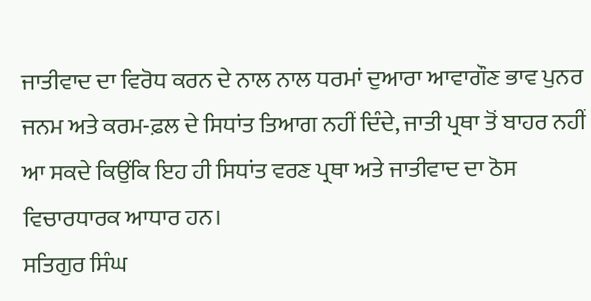ਜਾਤੀਵਾਦ ਦਾ ਵਿਰੋਧ ਕਰਨ ਦੇ ਨਾਲ ਨਾਲ ਧਰਮਾਂ ਦੁਆਰਾ ਆਵਾਗੌਣ ਭਾਵ ਪੁਨਰ ਜਨਮ ਅਤੇ ਕਰਮ-ਫ਼ਲ ਦੇ ਸਿਧਾਂਤ ਤਿਆਗ ਨਹੀਂ ਦਿੰਦੇ, ਜਾਤੀ ਪ੍ਰਥਾ ਤੋਂ ਬਾਹਰ ਨਹੀਂ ਆ ਸਕਦੇ ਕਿਉਂਕਿ ਇਹ ਹੀ ਸਿਧਾਂਤ ਵਰਣ ਪ੍ਰਥਾ ਅਤੇ ਜਾਤੀਵਾਦ ਦਾ ਠੋਸ ਵਿਚਾਰਧਾਰਕ ਆਧਾਰ ਹਨ।
ਸਤਿਗੁਰ ਸਿੰਘ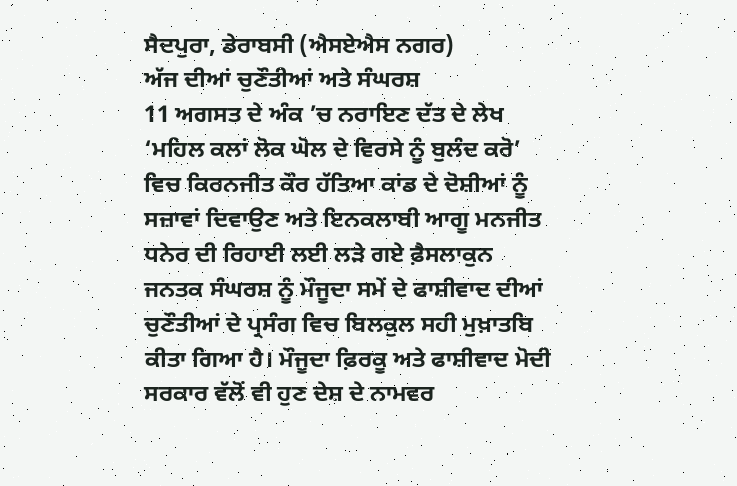ਸੈਦਪੁਰਾ, ਡੇਰਾਬਸੀ (ਐਸਏਐਸ ਨਗਰ)
ਅੱਜ ਦੀਆਂ ਚੁਣੌਤੀਆਂ ਅਤੇ ਸੰਘਰਸ਼
11 ਅਗਸਤ ਦੇ ਅੰਕ ’ਚ ਨਰਾਇਣ ਦੱਤ ਦੇ ਲੇਖ ‘ਮਹਿਲ ਕਲਾਂ ਲੋਕ ਘੋਲ ਦੇ ਵਿਰਸੇ ਨੂੰ ਬੁਲੰਦ ਕਰੋ’ ਵਿਚ ਕਿਰਨਜੀਤ ਕੌਰ ਹੱਤਿਆ ਕਾਂਡ ਦੇ ਦੋਸ਼ੀਆਂ ਨੂੰ ਸਜ਼ਾਵਾਂ ਦਿਵਾਉਣ ਅਤੇ ਇਨਕਲਾਬੀ ਆਗੂ ਮਨਜੀਤ ਧਨੇਰ ਦੀ ਰਿਹਾਈ ਲਈ ਲੜੇ ਗਏ ਫ਼ੈਸਲਾਕੁਨ ਜਨਤਕ ਸੰਘਰਸ਼ ਨੂੰ ਮੌਜੂਦਾ ਸਮੇਂ ਦੇ ਫਾਸ਼ੀਵਾਦ ਦੀਆਂ ਚੁਣੌਤੀਆਂ ਦੇ ਪ੍ਰਸੰਗ ਵਿਚ ਬਿਲਕੁਲ ਸਹੀ ਮੁਖ਼ਾਤਬਿ ਕੀਤਾ ਗਿਆ ਹੈ। ਮੌਜੂਦਾ ਫ਼ਿਰਕੂ ਅਤੇ ਫਾਸ਼ੀਵਾਦ ਮੋਦੀ ਸਰਕਾਰ ਵੱਲੋਂ ਵੀ ਹੁਣ ਦੇਸ਼ ਦੇ ਨਾਮਵਰ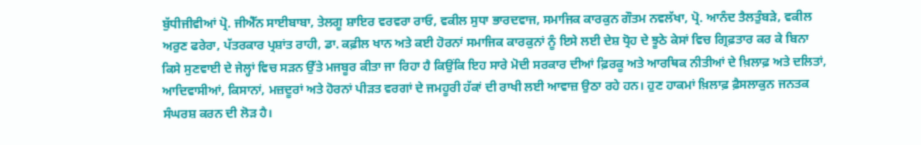ਬੁੱਧੀਜੀਵੀਆਂ ਪ੍ਰੋ. ਜੀਐੱਨ ਸਾਈਬਾਬਾ, ਤੇਲਗੂ ਸ਼ਾਇਰ ਵਰਵਰਾ ਰਾਓ, ਵਕੀਲ ਸੁਧਾ ਭਾਰਦਵਾਜ, ਸਮਾਜਿਕ ਕਾਰਕੁਨ ਗੌਤਮ ਨਵਲੱਖਾ, ਪ੍ਰੋ. ਆਨੰਦ ਤੈਲਤੁੰਬੜੇ, ਵਕੀਲ ਅਰੁਣ ਫਰੇਰਾ, ਪੱਤਰਕਾਰ ਪ੍ਰਸ਼ਾਂਤ ਰਾਹੀ, ਡਾ. ਕਫ਼ੀਲ ਖਾਨ ਅਤੇ ਕਈ ਹੋਰਨਾਂ ਸਮਾਜਿਕ ਕਾਰਕੁਨਾਂ ਨੂੰ ਇਸੇ ਲਈ ਦੇਸ਼ ਧ੍ਰੋਹ ਦੇ ਝੂਠੇ ਕੇਸਾਂ ਵਿਚ ਗ੍ਰਿਫ਼ਤਾਰ ਕਰ ਕੇ ਬਿਨਾ ਕਿਸੇ ਸੁਣਵਾਈ ਦੇ ਜੇਲ੍ਹਾਂ ਵਿਚ ਸੜਨ ਉੱਤੇ ਮਜਬੂਰ ਕੀਤਾ ਜਾ ਰਿਹਾ ਹੈ ਕਿਉਂਕਿ ਇਹ ਸਾਰੇ ਮੋਦੀ ਸਰਕਾਰ ਦੀਆਂ ਫ਼ਿਰਕੂ ਅਤੇ ਆਰਥਿਕ ਨੀਤੀਆਂ ਦੇ ਖ਼ਿਲਾਫ਼ ਅਤੇ ਦਲਿਤਾਂ, ਆਦਿਵਾਸੀਆਂ, ਕਿਸਾਨਾਂ, ਮਜ਼ਦੂਰਾਂ ਅਤੇ ਹੋਰਨਾਂ ਪੀੜਤ ਵਰਗਾਂ ਦੇ ਜਮਹੂਰੀ ਹੱਕਾਂ ਦੀ ਰਾਖੀ ਲਈ ਆਵਾਜ਼ ਉਠਾ ਰਹੇ ਹਨ। ਹੁਣ ਹਾਕਮਾਂ ਖ਼ਿਲਾਫ਼ ਫ਼ੈਸਲਾਕੁਨ ਜਨਤਕ ਸੰਘਰਸ਼ ਕਰਨ ਦੀ ਲੋੜ ਹੈ।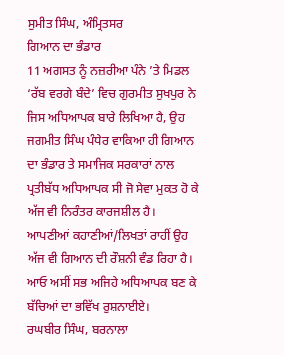ਸੁਮੀਤ ਸਿੰਘ, ਅੰਮ੍ਰਿਤਸਰ
ਗਿਆਨ ਦਾ ਭੰਡਾਰ
11 ਅਗਸਤ ਨੂੰ ਨਜ਼ਰੀਆ ਪੰਨੇ ’ਤੇ ਮਿਡਲ ‘ਰੱਬ ਵਰਗੇ ਬੰਦੇ’ ਵਿਚ ਗੁਰਮੀਤ ਸੁਖਪੁਰ ਨੇ ਜਿਸ ਅਧਿਆਪਕ ਬਾਰੇ ਲਿਖਿਆ ਹੈ, ਉਹ ਜਗਮੀਤ ਸਿੰਘ ਪੰਧੇਰ ਵਾਕਿਆ ਹੀ ਗਿਆਨ ਦਾ ਭੰਡਾਰ ਤੇ ਸਮਾਜਿਕ ਸਰਕਾਰਾਂ ਨਾਲ ਪ੍ਰਤੀਬੱਧ ਅਧਿਆਪਕ ਸੀ ਜੋ ਸੇਵਾ ਮੁਕਤ ਹੋ ਕੇ ਅੱਜ ਵੀ ਨਿਰੰਤਰ ਕਾਰਜਸ਼ੀਲ ਹੈ। ਆਪਣੀਆਂ ਕਹਾਣੀਆਂ/ਲਿਖਤਾਂ ਰਾਹੀਂ ਉਹ ਅੱਜ ਵੀ ਗਿਆਨ ਦੀ ਰੌਸ਼ਨੀ ਵੰਡ ਰਿਹਾ ਹੈ। ਆਓ ਅਸੀਂ ਸਭ ਅਜਿਹੇ ਅਧਿਆਪਕ ਬਣ ਕੇ ਬੱਚਿਆਂ ਦਾ ਭਵਿੱਖ ਰੁਸ਼ਨਾਈਏ।
ਰਘਬੀਰ ਸਿੰਘ, ਬਰਨਾਲਾ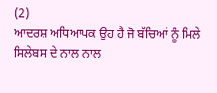(2)
ਆਦਰਸ਼ ਅਧਿਆਪਕ ਉਹ ਹੈ ਜੋ ਬੱਚਿਆਂ ਨੂੰ ਮਿਲੇ ਸਿਲੇਬਸ ਦੇ ਨਾਲ ਨਾਲ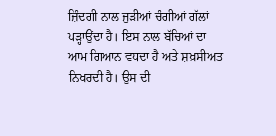ਜ਼ਿੰਦਗੀ ਨਾਲ ਜੁੜੀਆਂ ਚੰਗੀਆਂ ਗੱਲਾਂ ਪੜ੍ਹਾਉਂਦਾ ਹੈ। ਇਸ ਨਾਲ ਬੱਚਿਆਂ ਦਾ ਆਮ ਗਿਆਨ ਵਧਦਾ ਹੈ ਅਤੇ ਸ਼ਖ਼ਸੀਅਤ ਨਿਖਰਦੀ ਹੈ। ਉਸ ਦੀ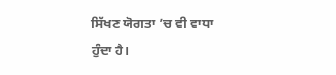ਸਿੱਖਣ ਯੋਗਤਾ ’ਚ ਵੀ ਵਾਧਾ ਹੁੰਦਾ ਹੈ।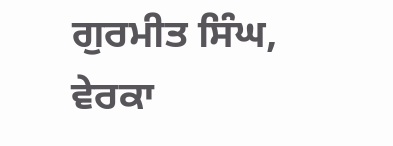ਗੁਰਮੀਤ ਸਿੰਘ, ਵੇਰਕਾ